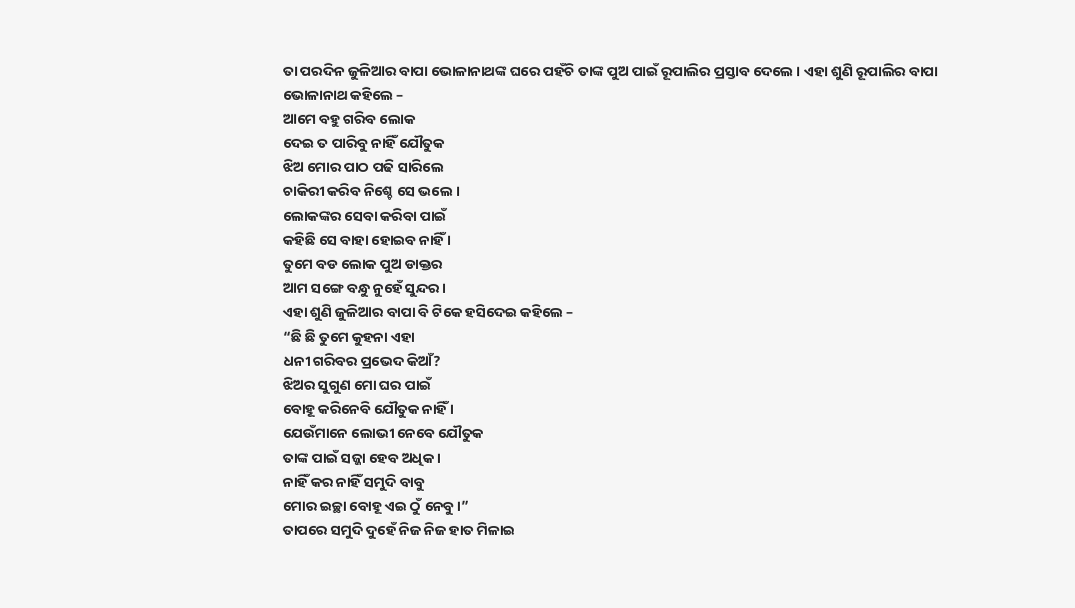ତା ପରଦିନ ଜୁଳିଆର ବାପା ଭୋଳାନାଥଙ୍କ ଘରେ ପହଁଚି ତାଙ୍କ ପୁଅ ପାଇଁ ରୂପାଲିର ପ୍ରସ୍ତାବ ଦେଲେ । ଏହା ଶୁଣି ରୂପାଲିର ବାପା ଭୋଳାନାଥ କହିଲେ –
ଆମେ ବହୁ ଗରିବ ଲୋକ
ଦେଇ ତ ପାରିବୁ ନାହିଁ ଯୌତୁକ
ଝିଅ ମୋର ପାଠ ପଢି ସାରିଲେ
ଚାକିରୀ କରିବ ନିଶ୍ଚେ ସେ ଭଲେ ।
ଲୋକଙ୍କର ସେବା କରିବା ପାଇଁ
କହିଛି ସେ ବାହା ହୋଇବ ନାହିଁ ।
ତୁମେ ବଡ ଲୋକ ପୁଅ ଡାକ୍ତର
ଆମ ସଙ୍ଗେ ବନ୍ଧୁ ନୁହେଁ ସୁନ୍ଦର ।
ଏହା ଶୁଣି ଜୁଳିଆର ବାପା ବି ଟିକେ ହସିଦେଇ କହିଲେ –
“ଛି ଛି ତୁମେ କୁହନା ଏହା
ଧନୀ ଗରିବର ପ୍ରଭେଦ କିଆଁ?
ଝିଅର ସୁଗୁଣ ମୋ ଘର ପାଇଁ
ବୋହୂ କରିନେବି ଯୌତୁକ ନାହିଁ ।
ଯେଉଁମାନେ ଲୋଭୀ ନେବେ ଯୌତୁକ
ତାଙ୍କ ପାଇଁ ସଜ୍ଜା ହେବ ଅଧିକ ।
ନାହିଁ କର ନାହିଁ ସମୁଦି ବାବୁ
ମୋର ଇଚ୍ଛା ବୋହୂ ଏଇ ଠୁଁ ନେବୁ ।”
ତାପରେ ସମୁଦି ଦୁହେଁ ନିଜ ନିଜ ହାତ ମିଳାଇ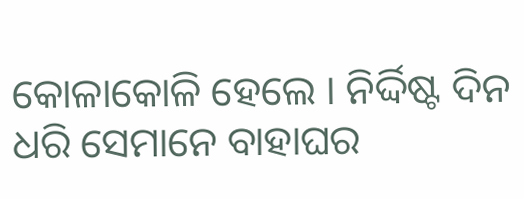କୋଳାକୋଳି ହେଲେ । ନିର୍ଦ୍ଦିଷ୍ଟ ଦିନ ଧରି ସେମାନେ ବାହାଘର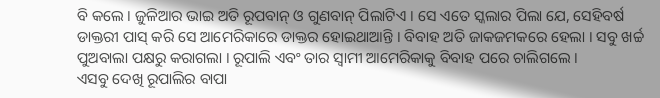ବି କଲେ । ଜୁଳିଆର ଭାଇ ଅତି ରୂପବାନ୍ ଓ ଗୁଣବାନ୍ ପିଲାଟିଏ । ସେ ଏତେ ସ୍କଲାର ପିଲା ଯେ, ସେହିବର୍ଷ ଡାକ୍ତରୀ ପାସ୍ କରି ସେ ଆମେରିକାରେ ଡାକ୍ତର ହୋଇଥାଆନ୍ତି । ବିବାହ ଅତି ଜାକଜମକରେ ହେଲା । ସବୁ ଖର୍ଚ୍ଚ ପୁଅବାଲା ପକ୍ଷରୁ କରାଗଲା । ରୂପାଲି ଏବଂ ତାର ସ୍ୱାମୀ ଆମେରିକାକୁ ବିବାହ ପରେ ଚାଲିଗଲେ ।
ଏସବୁ ଦେଖି ରୂପାଲିର ବାପା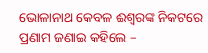ଭୋଳାନାଥ କେବଳ ଈଶ୍ୱରଙ୍କ ନିକଟରେ ପ୍ରଣାମ ଜଣାଇ କହିଲେ –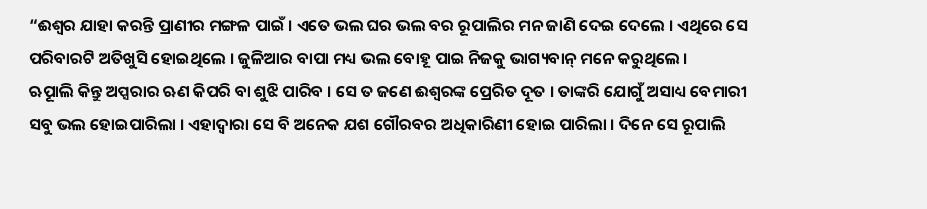“ଈଶ୍ୱର ଯାହା କରନ୍ତି ପ୍ରାଣୀର ମଙ୍ଗଳ ପାଇଁ । ଏତେ ଭଲ ଘର ଭଲ ବର ରୂପାଲିର ମନ ଜାଣି ଦେଇ ଦେଲେ । ଏଥିରେ ସେ ପରିବାରଟି ଅତିଖୁସି ହୋଇଥିଲେ । ଜୁଳିଆର ବାପା ମଧ୍ୟ ଭଲ ବୋହୂ ପାଇ ନିଜକୁ ଭାଗ୍ୟବାନ୍ ମନେ କରୁଥିଲେ ।
ଋୂପାଲି କିନ୍ତୁ ଅପ୍ସରାର ଋଣ କିପରି ବା ଶୁଝି ପାରିବ । ସେ ତ ଜଣେ ଈଶ୍ୱରଙ୍କ ପ୍ରେରିତ ଦୂତ । ତାଙ୍କରି ଯୋଗୁଁ ଅସାଧ୍ୟ ବେମାରୀ ସବୁ ଭଲ ହୋଇପାରିଲା । ଏହାଦ୍ୱାରା ସେ ବି ଅନେକ ଯଶ ଗୌରବର ଅଧିକାରିଣୀ ହୋଇ ପାରିଲା । ଦିନେ ସେ ରୂପାଲି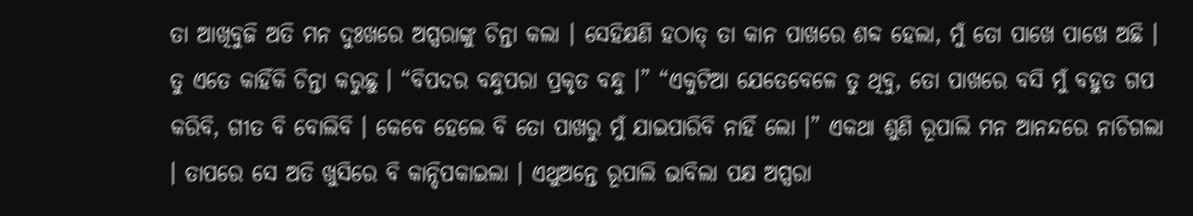ତା ଆଖିବୁଜି ଅତି ମନ ଦୁଃଖରେ ଅପ୍ସରାଙ୍କୁ ଚିନ୍ତା କଲା । ସେହିକ୍ଷଣି ହଠାତ୍ ତା କାନ ପାଖରେ ଶବ୍ଦ ହେଲା, ମୁଁ ତୋ ପାଖେ ପାଖେ ଅଛି । ତୁ ଏତେ କାହିଁକି ଚିନ୍ତା କରୁଛୁ । “ବିପଦର ବନ୍ଧୁପରା ପ୍ରକୃତ ବନ୍ଧୁ ।” “ଏକୁଟିଆ ଯେତେବେଳେ ତୁ ଥିବୁ, ତୋ ପାଖରେ ବସି ମୁଁ ବହୁତ ଗପ କରିବି, ଗୀତ ବି ବୋଲିବି । କେବେ ହେଲେ ବି ତୋ ପାଖରୁ ମୁଁ ଯାଇପାରିବି ନାହିଁ ଲୋ ।” ଏକଥା ଶୁଣି ରୂପାଲି ମନ ଆନନ୍ଦରେ ନାଚିଗଲା । ତାପରେ ସେ ଅତି ଖୁସିରେ ବି କାନ୍ଦିପକାଇଲା । ଏଥୁଅନ୍ତେ ରୂପାଲି ଭାବିଲା ପକ୍ଷ ଅପ୍ସରା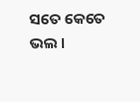ସତେ କେତେ ଭଲ ।